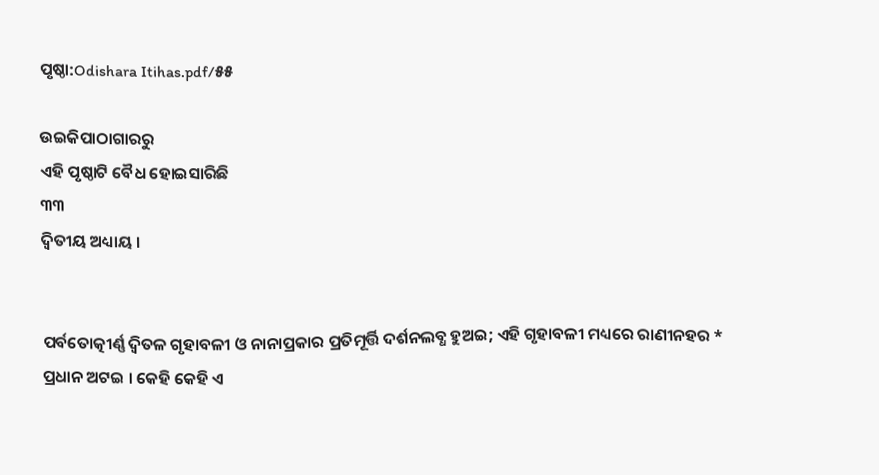ପୃଷ୍ଠା:Odishara Itihas.pdf/୫୫

ଉଇକିପାଠାଗାର‌ରୁ
ଏହି ପୃଷ୍ଠାଟି ବୈଧ ହୋଇସାରିଛି
୩୩
ଦ୍ୱିତୀୟ ଅଧ୍ୟାୟ ।


ପର୍ବତୋତ୍କୀର୍ଣ୍ଣ ଦ୍ୱିତଳ ଗୃହାବଳୀ ଓ ନାନାପ୍ରକାର ପ୍ରତିମୂର୍ତ୍ତି ଦର୍ଶନଲବ୍ଧ ହୁଅଇ; ଏହି ଗୃହାବଳୀ ମଧ୍ୟରେ ରାଣୀନହର * ପ୍ରଧାନ ଅଟଇ । କେହି କେହି ଏ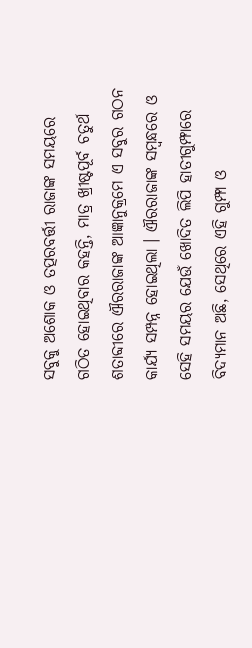ସବୁକୁ ଅଶୋକ ଓ ତ‌ତ୍ପରବର୍ତ୍ତୀ ରାଜାଙ୍କ ସମୟରେ ଗଠିତ ହୋଇଥିବାର କହନ୍ତି, ମାତ୍ର ଖ୍ରୀଷ୍ଟପୂର୍ବ ଚତୁର୍ଥ ଶତାବ୍ଦୀରେ ଐରରାଜାଙ୍କ ଆଜ୍ଞାନୁକ୍ରମେ ଏ ସବୁର ଗଠନ କାର୍ଯ୍ୟ ସମ୍ପନ୍ନ ହୋଇଥିଲା । ଐରରାଜାଙ୍କ ସମ୍ବନ୍ଧରେ ଓ ସେହି ସମୟର ଯେଉଁ ଖୋଦିତ ଲିପି ହାତୀଗୁମ୍ଫାରେ ବିଦ୍ୟମାନ ଅଛି, ସେଥିରେ ଏହି ଗୁମ୍ଫା ଓ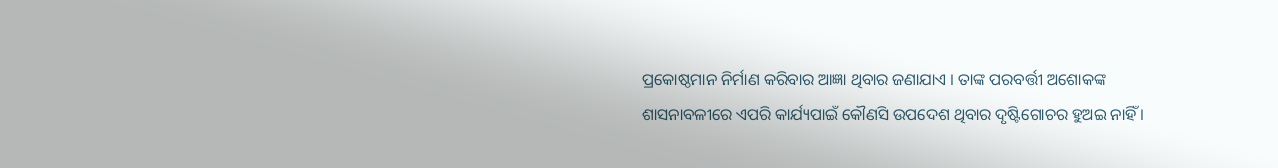ପ୍ରକୋଷ୍ଠମାନ ନିର୍ମାଣ କରିବାର ଆଜ୍ଞା ଥିବାର ଜଣାଯାଏ । ତାଙ୍କ ପରବର୍ତ୍ତୀ ଅଶୋକଙ୍କ ଶାସନାବଳୀରେ ଏପରି କାର୍ଯ୍ୟପାଇଁ କୌଣସି ଉପଦେଶ ଥିବାର ଦୃଷ୍ଟିଗୋଚର ହୁଅଇ ନାହିଁ ।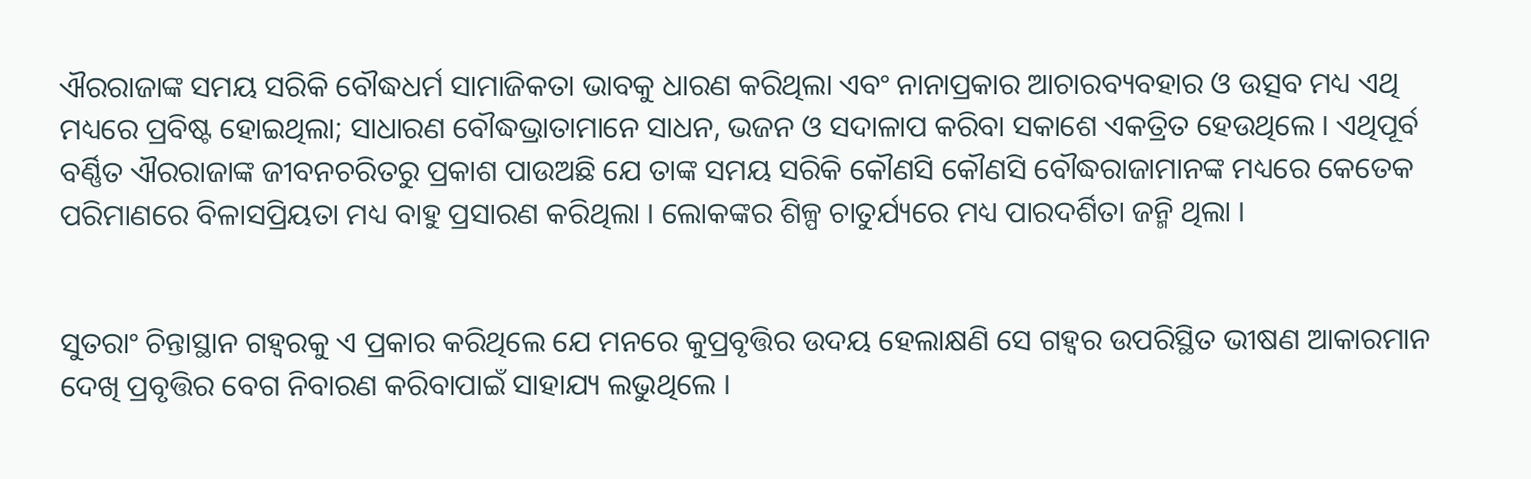ଐରରାଜାଙ୍କ ସମୟ ସରିକି ବୌଦ୍ଧଧର୍ମ ସାମାଜିକତା ଭାବକୁ ଧାରଣ କରିଥିଲା ଏବଂ ନାନାପ୍ରକାର ଆଚାରବ୍ୟବହାର ଓ ଉତ୍ସବ ମଧ୍ୟ ଏଥି ମଧ୍ୟରେ ପ୍ରବିଷ୍ଟ ହୋଇଥିଲା; ସାଧାରଣ ବୌଦ୍ଧଭ୍ରାତାମାନେ ସାଧନ, ଭଜନ ଓ ସଦାଳାପ କରିବା ସକାଶେ ଏକତ୍ରିତ ହେଉଥିଲେ । ଏଥିପୂର୍ବ ବର୍ଣ୍ଣିତ ଐରରାଜାଙ୍କ ଜୀବନଚରିତରୁ ପ୍ରକାଶ ପାଉଅଛି ଯେ ତାଙ୍କ ସମୟ ସରିକି କୌଣସି କୌଣସି ବୌଦ୍ଧରାଜାମାନଙ୍କ ମଧ୍ୟରେ କେତେକ ପରିମାଣରେ ବିଳାସପ୍ରିୟତା ମଧ୍ୟ ବାହୁ ପ୍ରସାରଣ କରିଥିଲା । ଲୋକଙ୍କର ଶିଳ୍ପ ଚାତୁର୍ଯ୍ୟରେ ମଧ୍ୟ ପାରଦର୍ଶିତା ଜନ୍ମି ଥିଲା ।


ସୁତରାଂ ଚିନ୍ତାସ୍ଥାନ ଗହ୍ୱରକୁ ଏ ପ୍ରକାର କରିଥିଲେ ଯେ ମନରେ କୁପ୍ରବୃତ୍ତିର ଉଦୟ ହେଲାକ୍ଷଣି ସେ ଗହ୍ୱର ଉପରିସ୍ଥିତ ଭୀଷଣ ଆକାରମାନ ଦେଖି ପ୍ରବୃତ୍ତିର ବେଗ ନିବାରଣ କରିବାପାଇଁ ସାହାଯ୍ୟ ଲଭୁଥିଲେ ।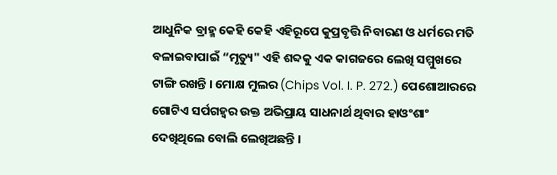ଆଧୁନିକ ବ୍ରାହ୍ମ କେହି କେହି ଏହିରୂପେ କୁପ୍ରବୃତ୍ତି ନିବାରଣ ଓ ଧର୍ମରେ ମତି ବଳାଇବାପାଇଁ “ମୃତ୍ୟୁ" ଏହି ଶବ୍ଦକୁ ଏକ କାଗଜରେ ଲେଖି ସମ୍ମୁଖରେ ଟାଙ୍ଗି ରଖନ୍ତି । ମୋକ୍ଷ ମୁଲର (Chips Vol. I. P. 272.) ପେଶୋଆରରେ ଗୋଟିଏ ସର୍ପଗହ୍ୱର ଉକ୍ତ ଅଭିପ୍ରାୟ ସାଧନାର୍ଥ ଥିବାର ହାଓଂଶାଂ ଦେଖିଥିଲେ ବୋଲି ଲେଖିଅଛନ୍ତି ।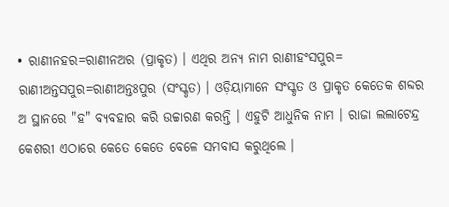• ରାଣୀନହର=ରାଣୀନଅର (ପ୍ରାକୃତ) । ଏଥିର ଅନ୍ୟ ନାମ ରାଣୀହଂସପୁର= ରାଣୀଅନ୍ତସପୁର=ରାଣୀଅନ୍ତଃପୁର (ସଂସ୍କୃତ) । ଓଡ଼ିୟାମାନେ ସଂସ୍କୃତ ଓ ପ୍ରାକୃତ କେତେକ ଶବ୍ଦର ଅ ସ୍ଥାନରେ "ହ" ବ୍ୟବହାର କରି ଉଚ୍ଚାରଣ କରନ୍ତି । ଏହୁଟି ଆଧୁନିକ ନାମ । ରାଜା ଲ‌ଲାଟେନ୍ଦ୍ର କେଶରୀ ଏଠାରେ କେତେ କେତେ ବେଳେ ସମବାସ କରୁଥିଲେ ।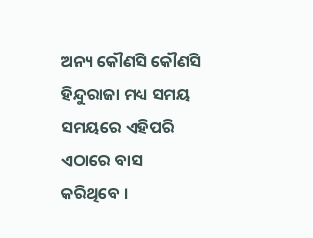ଅନ୍ୟ କୌଣସି କୌଣସି ହିନ୍ଦୁରାଜା ମଧ୍ୟ ସମୟ ସମୟରେ ଏହିପରି ଏଠାରେ ବାସ କରିଥିବେ ।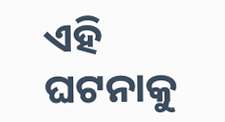ଏହି ଘଟନାକୁ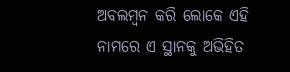ଅବଲମ୍ବନ କରି ଲୋକେ ଏହି ନାମରେ ଏ ସ୍ଥାନ‌କୁ ଅଭିହିତ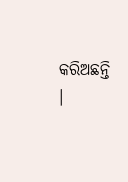କରିଅଛନ୍ତି ।